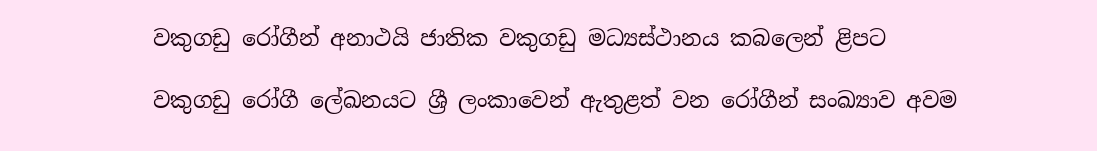වකුගඩු රෝගීන් අනාථයි ජාතික වකුගඩු මධ්‍යස්ථානය කබලෙන් ළිපට

වකුගඩු රෝගී ලේඛනයට ශ්‍රී ලංකාවෙන් ඇතුළත් වන රෝගීන් සංඛ්‍යාව අවම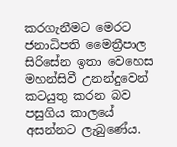කරගැනීමට මෙරට ජනාධිපති මෛත්‍රීපාල සිරිසේන ඉතා වෙහෙස මහන්සිවී උනන්දුවෙන් කටයුතු කරන බව පසුගිය කාලයේ අසන්නට ලැබුණේය.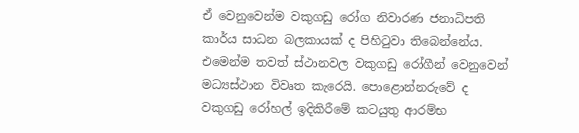ඒ වෙනුවෙන්ම වකුගඩු රෝග නිවාරණ ජනාධිපති කාර්ය සාධන බලකායක් ද පිහිටුවා තිබෙන්නේය. එමෙන්ම තවත් ස්ථානවල වකුගඩු රෝගීන් වෙනුවෙන් මධ්‍යස්ථාන විවෘත කැරෙයි. පොළොන්නරුවේ ද වකුගඩු රෝහල් ඉදිකිරීමේ කටයුතු ආරම්භ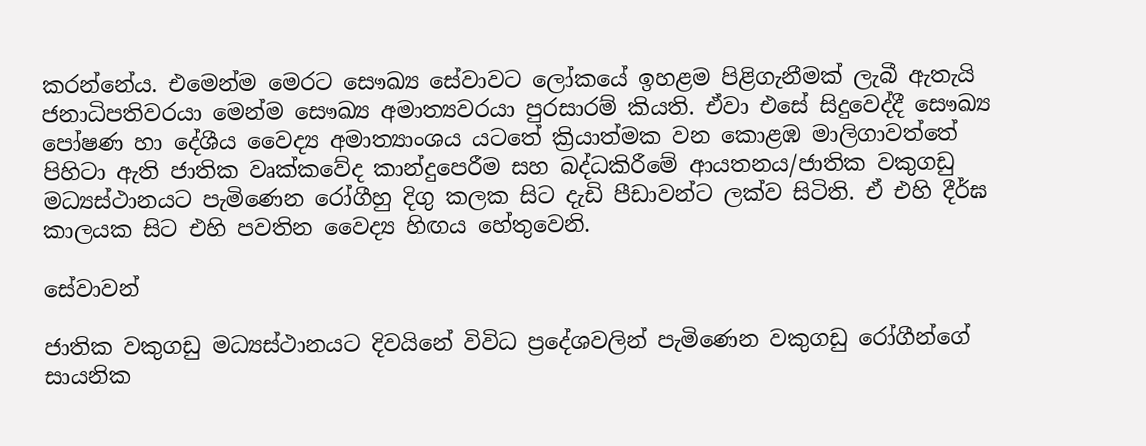කරන්නේය. එමෙන්ම මෙරට සෞඛ්‍ය සේවාවට ලෝකයේ ඉහළම පිළිගැනීමක් ලැබී ඇතැයි ජනාධිපතිවරයා මෙන්ම සෞඛ්‍ය අමාත්‍යවරයා පුරසාරම් කියති. ඒවා එසේ සිදුවෙද්දී සෞඛ්‍ය පෝෂණ හා දේශීය වෛද්‍ය අමාත්‍යාංශය යටතේ ක්‍රියාත්මක වන කොළඹ මාලිගාවත්තේ පිහිටා ඇති ජාතික වෘක්කවේද කාන්දුපෙරීම සහ බද්ධකිරීමේ ආයතනය/ජාතික වකුගඩු මධ්‍යස්ථානයට පැමිණෙන රෝගීහු දිගු කලක සිට දැඩි පීඩාවන්ට ලක්ව සිටිති. ඒ එහි දීර්ඝ කාලයක සිට එහි පවතින වෛද්‍ය හිඟය හේතුවෙනි.

සේවාවන්

ජාතික වකුගඩු මධ්‍යස්ථානයට දිවයිනේ විවිධ ප්‍රදේශවලින් පැමිණෙන වකුගඩු රෝගීන්ගේ සායනික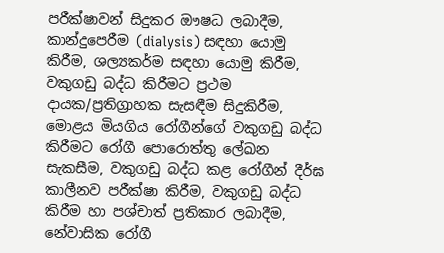පරීක්ෂාවන් සිදුකර ඖෂධ ලබාදීම, කාන්දුපෙරීම (dialysis) සඳහා යොමු කිරීම, ශල්‍යකර්ම සඳහා යොමු කිරීම, වකුගඩු බද්ධ කිරීමට ප්‍රථම දායක/ප්‍රතිග්‍රාහක සැසඳීම සිදුකිරීම, මොළය මියගිය රෝගීන්ගේ වකුගඩු බද්ධ කිරීමට රෝගී පොරොත්තු ලේඛන සැකසීම, වකුගඩු බද්ධ කළ රෝගීන් දීර්ඝ කාලීනව පරීක්ෂා කිරීම, වකුගඩු බද්ධ කිරීම හා පශ්චාත් ප්‍රතිකාර ලබාදීම, නේවාසික රෝගී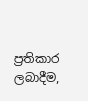ප්‍රතිකාර ලබාදීම,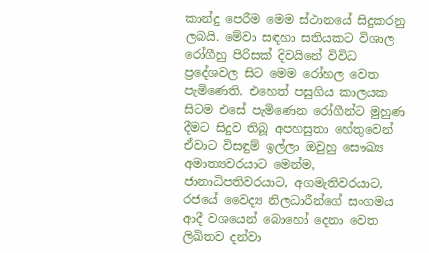කාන්දු පෙරීම මෙම ස්ථානයේ සිදුකරනු ලබයි. මේවා සඳහා සතියකට විශාල රෝගීහු පිරිසක් දිවයිනේ විවිධ ප්‍රදේශවල සිට මෙම රෝහල වෙත පැමිණෙති. එහෙත් පසුගිය කාලයක සිටම එසේ පැමිණෙන රෝගීන්ට මුහුණ දීමට සිදුව තිබූ අපහසුතා හේතුවෙන් ඒවාට විසඳුම් ඉල්ලා ඔවුහු සෞඛ්‍ය අමාත්‍යවරයාට මෙන්ම, ජානාධිපතිවරයාට, අගමැතිවරයාට, රජයේ වෛද්‍ය නිලධාරීන්ගේ සංගමය ආදී වශයෙන් බොහෝ දෙනා වෙත ලිඛිතව දන්වා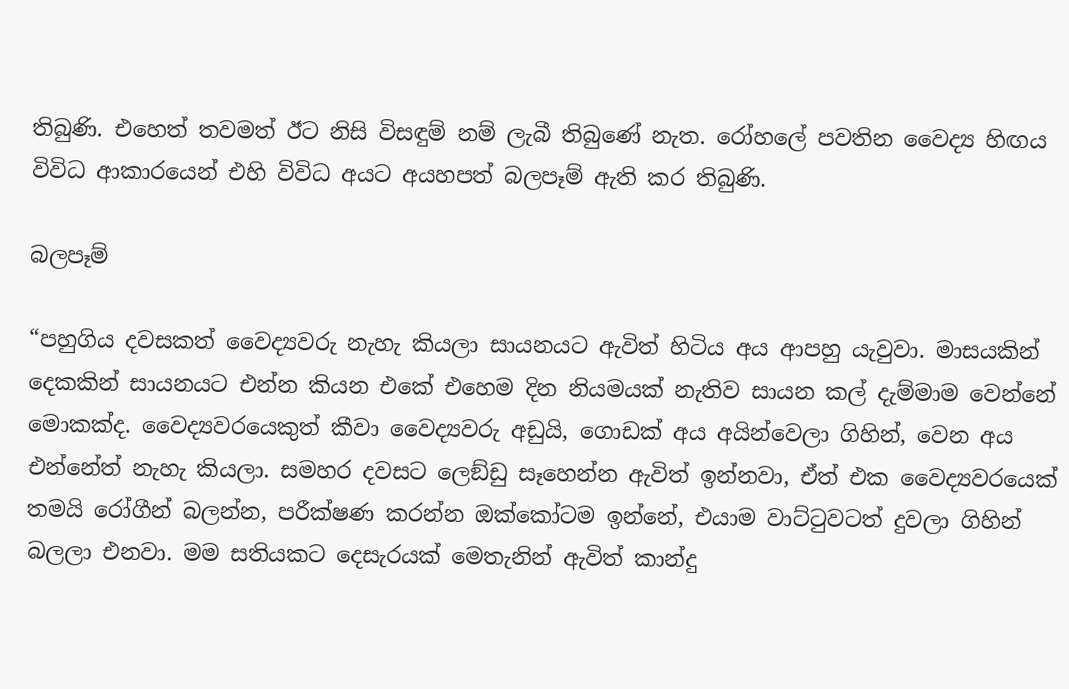තිබුණි. එහෙත් තවමත් ඊට නිසි විසඳුම් නම් ලැබී තිබුණේ නැත. රෝහලේ පවතින වෛද්‍ය හිඟය විවිධ ආකාරයෙන් එහි විවිධ අයට අයහපත් බලපෑම් ඇති කර තිබුණි.

බලපෑම්

“පහුගිය දවසකත් වෛද්‍යවරු නැහැ කියලා සායනයට ඇවිත් හිටිය අය ආපහු යැවුවා. මාසයකින් දෙකකින් සායනයට එන්න කියන එකේ එහෙම දින නියමයක් නැතිව සායන කල් දැම්මාම වෙන්නේ මොකක්ද. වෛද්‍යවරයෙකුත් කීවා වෛද්‍යවරු අඩුයි, ගොඩක් අය අයින්වෙලා ගිහින්, වෙන අය එන්නේත් නැහැ කියලා. සමහර දවසට ලෙඞ්ඩු සෑහෙන්න ඇවිත් ඉන්නවා, ඒත් එක වෛද්‍යවරයෙක් තමයි රෝගීන් බලන්න, පරීක්ෂණ කරන්න ඔක්කෝටම ඉන්නේ, එයාම වාට්ටුවටත් දුවලා ගිහින් බලලා එනවා. මම සතියකට දෙසැරයක් මෙතැනින් ඇවිත් කාන්දු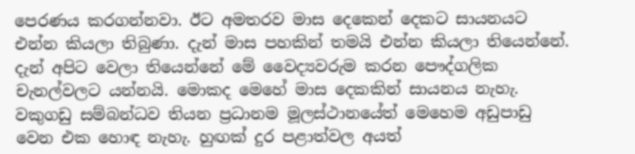පෙරණය කරගන්නවා. ඊට අමතරව මාස දෙකෙන් දෙකට සායනයට එන්න කියලා තිබුණා. දැන් මාස පහකින් තමයි එන්න කියලා තියෙන්නේ. දැන් අපිට වෙලා තියෙන්නේ මේ වෛද්‍යවරුම කරන පෞද්ගලික චැනල්වලට යන්නයි. මොකද මෙහේ මාස දෙකකින් සායනය නැහැ. වකුගඩු සම්බන්ධව තියන ප්‍රධානම මූලස්ථානයේත් මෙහෙම අඩුපාඩු වෙන එක හොඳ නැහැ. හුඟක් දුර පළාත්වල අයත්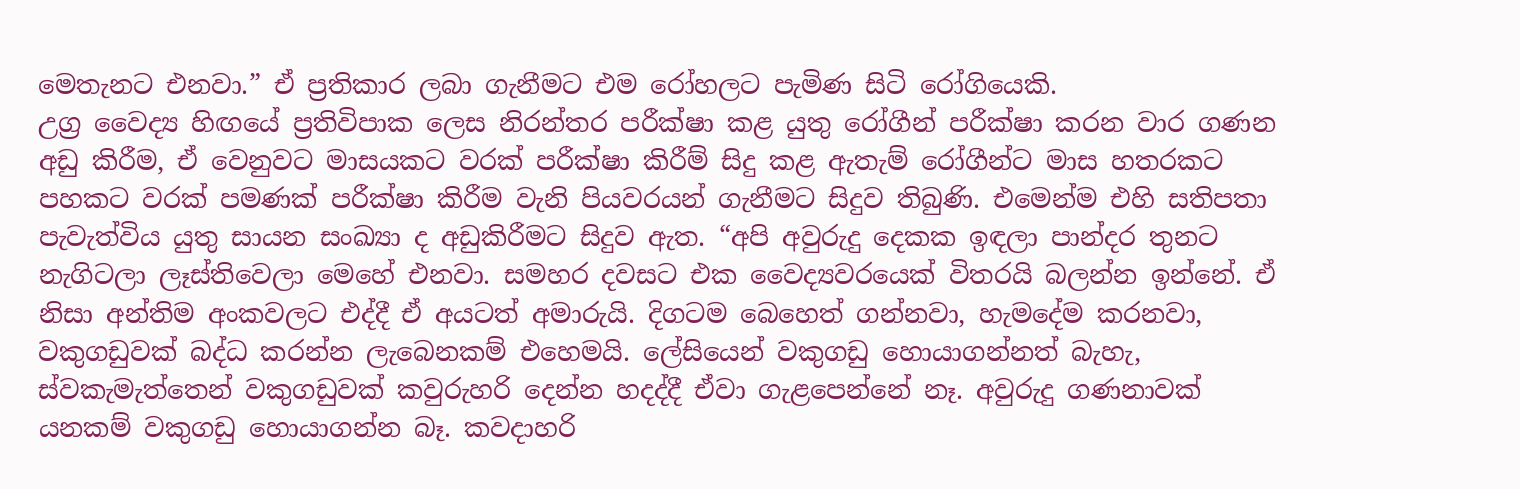මෙතැනට එනවා.” ඒ ප්‍රතිකාර ලබා ගැනීමට එම රෝහලට පැමිණ සිටි රෝගියෙකි.
උග්‍ර වෛද්‍ය හිඟයේ ප්‍රතිවිපාක ලෙස නිරන්තර පරීක්ෂා කළ යුතු රෝගීන් පරීක්ෂා කරන වාර ගණන අඩු කිරීම, ඒ වෙනුවට මාසයකට වරක් පරීක්ෂා කිරීම් සිදු කළ ඇතැම් රෝගීන්ට මාස හතරකට පහකට වරක් පමණක් පරීක්ෂා කිරීම වැනි පියවරයන් ගැනීමට සිදුව තිබුණි. එමෙන්ම එහි සතිපතා පැවැත්විය යුතු සායන සංඛ්‍යා ද අඩුකිරීමට සිදුව ඇත. “අපි අවුරුදු දෙකක ඉඳලා පාන්දර තුනට නැගිටලා ලෑස්තිවෙලා මෙහේ එනවා. සමහර දවසට එක වෛද්‍යවරයෙක් විතරයි බලන්න ඉන්නේ. ඒ නිසා අන්තිම අංකවලට එද්දී ඒ අයටත් අමාරුයි. දිගටම බෙහෙත් ගන්නවා, හැමදේම කරනවා, වකුගඩුවක් බද්ධ කරන්න ලැබෙනකම් එහෙමයි. ලේසියෙන් වකුගඩු හොයාගන්නත් බැහැ, ස්වකැමැත්තෙන් වකුගඩුවක් කවුරුහරි දෙන්න හදද්දී ඒවා ගැළපෙන්නේ නෑ. අවුරුදු ගණනාවක් යනකම් වකුගඩු හොයාගන්න බෑ. කවදාහරි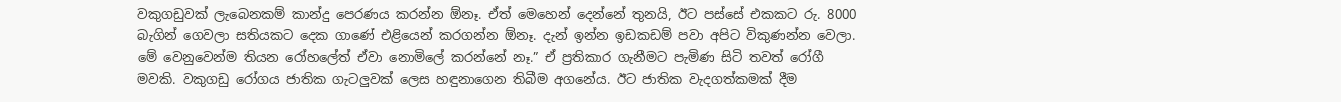වකුගඩුවක් ලැබෙනකම් කාන්දු පෙරණය කරන්න ඕනෑ. ඒත් මෙහෙන් දෙන්නේ තුනයි, ඊට පස්සේ එකකට රු. 8000 බැගින් ගෙවලා සතියකට දෙක ගාණේ එළියෙන් කරගන්න ඕනෑ. දැන් ඉන්න ඉඩකඩම් පවා අපිට විකුණන්න වෙලා. මේ වෙනුවෙන්ම තියන රෝහලේත් ඒවා නොමිලේ කරන්නේ නෑ.” ඒ ප්‍රතිකාර ගැනීමට පැමිණ සිටි තවත් රෝගී මවකි. වකුගඩු රෝගය ජාතික ගැටලුවක් ලෙස හඳුනාගෙන තිබීම අගනේය. ඊට ජාතික වැදගත්කමක් දීම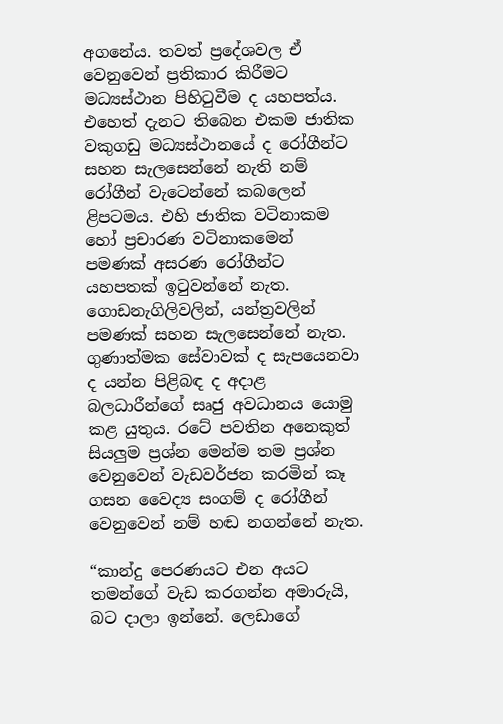අගනේය. තවත් ප්‍රදේශවල ඒ වෙනුවෙන් ප්‍රතිකාර කිරීමට මධ්‍යස්ථාන පිහිටුවීම ද යහපත්ය. එහෙත් දැනට තිබෙන එකම ජාතික වකුගඩු මධ්‍යස්ථානයේ ද රෝගීන්ට සහන සැලසෙන්නේ නැති නම් රෝගීන් වැටෙන්නේ කබලෙන් ළිපටමය. එහි ජාතික වටිනාකම හෝ ප්‍රචාරණ වටිනාකමෙන් පමණක් අසරණ රෝගීන්ට යහපතක් ඉටුවන්නේ නැත. ගොඩනැගිලිවලින්, යන්ත්‍රවලින් පමණක් සහන සැලසෙන්නේ නැත. ගුණාත්මක සේවාවක් ද සැපයෙනවා ද යන්න පිළිබඳ ද අදාළ බලධාරීන්ගේ සෘජු අවධානය යොමු කළ යුතුය. රටේ පවතින අනෙකුත් සියලුම ප්‍රශ්න මෙන්ම තම ප්‍රශ්න වෙනුවෙන් වැඩවර්ජන කරමින් කෑ ගසන වෛද්‍ය සංගම් ද රෝගීන් වෙනුවෙන් නම් හඬ නගන්නේ නැත.

“කාන්දු පෙරණයට එන අයට තමන්ගේ වැඩ කරගන්න අමාරුයි, බට දාලා ඉන්නේ. ලෙඩාගේ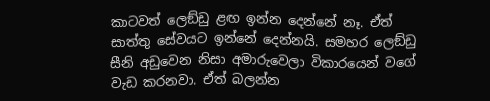කාටවත් ලෙඞ්ඩු ළඟ ඉන්න දෙන්නේ නෑ. ඒත් සාත්තු සේවයට ඉන්නේ දෙන්නයි. සමහර ලෙඞ්ඩු සීනි අඩුවෙන නිසා අමාරුවෙලා විකාරයෙන් වගේ වැඩ කරනවා. ඒත් බලන්න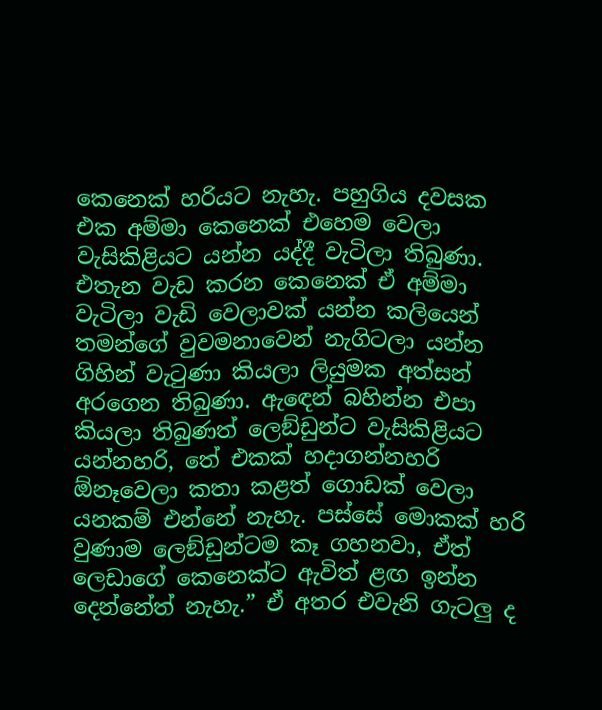කෙනෙක් හරියට නැහැ. පහුගිය දවසක එක අම්මා කෙනෙක් එහෙම වෙලා වැසිකිළියට යන්න යද්දී වැටිලා තිබුණා. එතැන වැඩ කරන කෙනෙක් ඒ අම්මා වැටිලා වැඩි වෙලාවක් යන්න කලියෙන් තමන්ගේ වුවමනාවෙන් නැගිටලා යන්න ගිහින් වැටුණා කියලා ලියුමක අත්සන් අරගෙන තිබුණා. ඇඳෙන් බහින්න එපා කියලා තිබුණත් ලෙඞ්ඩුන්ට වැසිකිළියට යන්නහරි, තේ එකක් හදාගන්නහරි ඕනෑවෙලා කතා කළත් ගොඩක් වෙලා යනකම් එන්නේ නැහැ. පස්සේ මොකක් හරි වුණාම ලෙඞ්ඩුන්ටම කෑ ගහනවා, ඒත් ලෙඩාගේ කෙනෙක්ට ඇවිත් ළඟ ඉන්න දෙන්නේත් නැහැ.” ඒ අතර එවැනි ගැටලු ද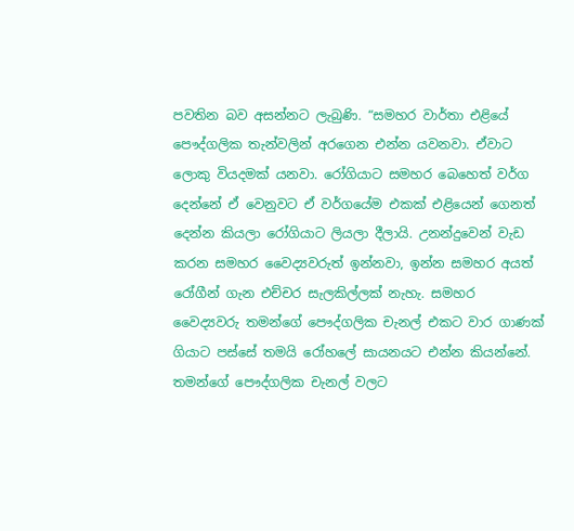පවතින බව අසන්නට ලැබුණි. “සමහර වාර්තා එළියේ පෞද්ගලික තැන්වලින් අරගෙන එන්න යවනවා. ඒවාට ලොකු වියදමක් යනවා. රෝගියාට සමහර බෙහෙත් වර්ග දෙන්නේ ඒ වෙනුවට ඒ වර්ගයේම එකක් එළියෙන් ගෙනත් දෙන්න කියලා රෝගියාට ලියලා දීලායි. උනන්දුවෙන් වැඩ කරන සමහර වෛද්‍යවරුත් ඉන්නවා, ඉන්න සමහර අයත් රෝගීන් ගැන එච්චර සැලකිල්ලක් නැහැ. සමහර වෛද්‍යවරු තමන්ගේ පෞද්ගලික චැනල් එකට වාර ගාණක් ගියාට පස්සේ තමයි රෝහලේ සායනයට එන්න කියන්නේ. තමන්ගේ පෞද්ගලික චැනල් වලට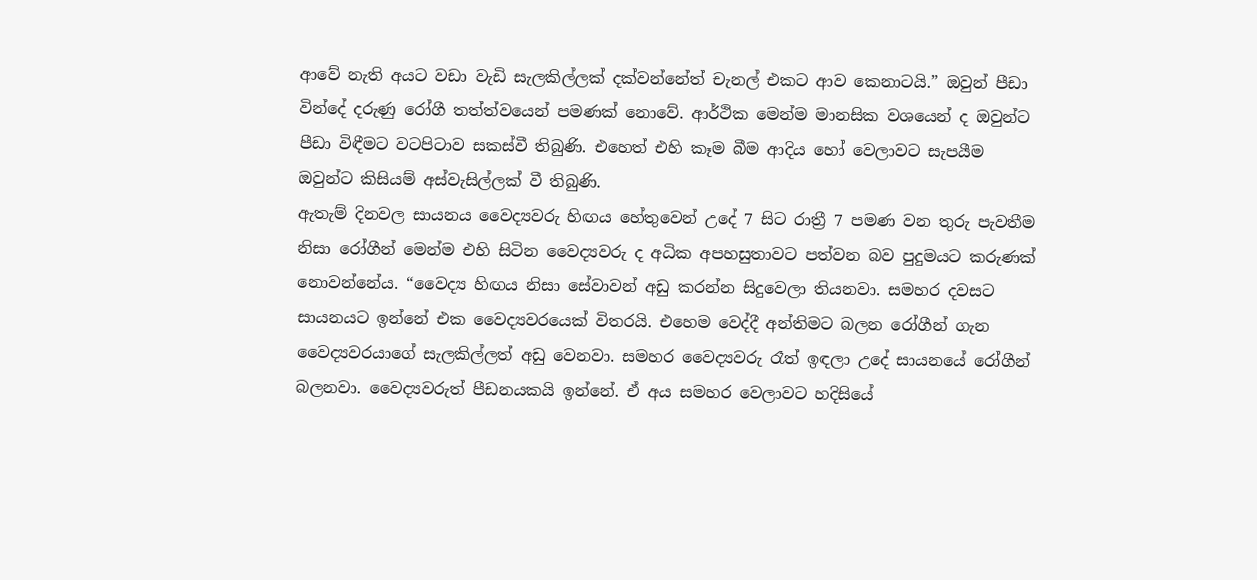ආවේ නැති අයට වඩා වැඩි සැලකිල්ලක් දක්වන්නේත් චැනල් එකට ආව කෙනාටයි.” ඔවුන් පීඩා වින්දේ දරුණු රෝගී තත්ත්වයෙන් පමණක් නොවේ. ආර්ථික මෙන්ම මානසික වශයෙන් ද ඔවුන්ට පීඩා විඳීමට වටපිටාව සකස්වී තිබුණි. එහෙත් එහි කෑම බීම ආදිය හෝ වෙලාවට සැපයීම ඔවුන්ට කිසියම් අස්වැසිල්ලක් වී තිබුණි.
ඇතැම් දිනවල සායනය වෛද්‍යවරු හිඟය හේතුවෙන් උදේ 7 සිට රාත්‍රී 7 පමණ වන තුරු පැවතීම නිසා රෝගීන් මෙන්ම එහි සිටින වෛද්‍යවරු ද අධික අපහසුතාවට පත්වන බව පුදුමයට කරුණක් නොවන්නේය. “වෛද්‍ය හිඟය නිසා සේවාවන් අඩු කරන්න සිදුවෙලා තියනවා. සමහර දවසට සායනයට ඉන්නේ එක වෛද්‍යවරයෙක් විතරයි. එහෙම වෙද්දී අන්තිමට බලන රෝගීන් ගැන වෛද්‍යවරයාගේ සැලකිල්ලත් අඩු වෙනවා. සමහර වෛද්‍යවරු රෑත් ඉඳලා උදේ සායනයේ රෝගීන් බලනවා. වෛද්‍යවරුත් පීඩනයකයි ඉන්නේ. ඒ අය සමහර වෙලාවට හදිසියේ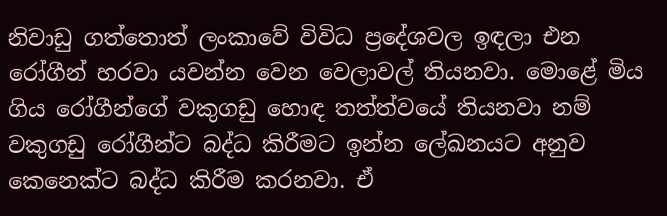නිවාඩු ගත්තොත් ලංකාවේ විවිධ ප්‍රදේශවල ඉඳලා එන රෝගීන් හරවා යවන්න වෙන වෙලාවල් තියනවා. මොළේ මිය ගිය රෝගීන්ගේ වකුගඩු හොඳ තත්ත්වයේ තියනවා නම් වකුගඩු රෝගීන්ට බද්ධ කිරීමට ඉන්න ලේඛනයට අනුව කෙනෙක්ට බද්ධ කිරීම කරනවා. ඒ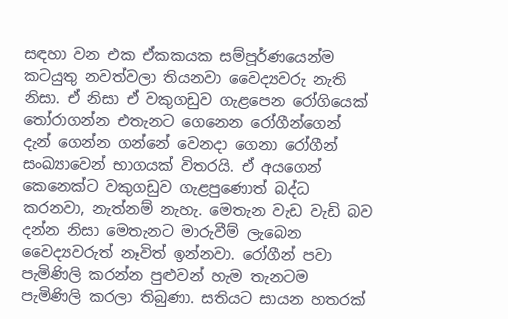සඳහා වන එක ඒකකයක සම්පූර්ණයෙන්ම කටයුතු නවත්වලා තියනවා වෛද්‍යවරු නැති නිසා. ඒ නිසා ඒ වකුගඩුව ගැළපෙන රෝගියෙක් තෝරාගන්න එතැනට ගෙනෙන රෝගීන්ගෙන් දැන් ගෙන්න ගන්නේ වෙනදා ගෙනා රෝගීන් සංඛ්‍යාවෙන් භාගයක් විතරයි. ඒ අයගෙන් කෙනෙක්ට වකුගඩුව ගැළපුණොත් බද්ධ කරනවා, නැත්නම් නැහැ. මෙතැන වැඩ වැඩි බව දන්න නිසා මෙතැනට මාරුවීම් ලැබෙන වෛද්‍යවරුත් නෑවිත් ඉන්නවා. රෝගීන් පවා පැමිණිලි කරන්න පුළුවන් හැම තැනටම පැමිණිලි කරලා තිබුණා. සතියට සායන හතරක්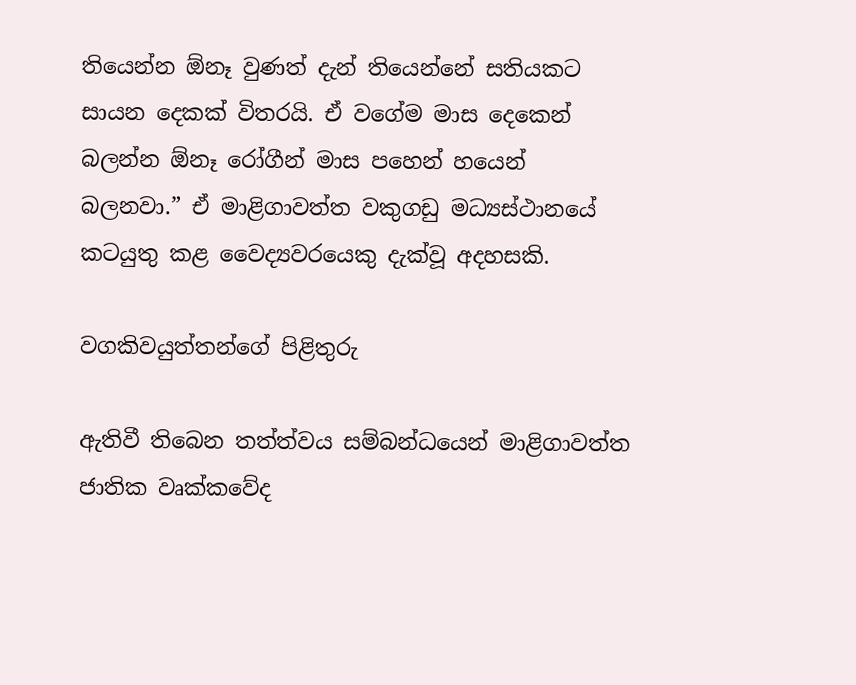තියෙන්න ඕනෑ වුණත් දැන් තියෙන්නේ සතියකට සායන දෙකක් විතරයි. ඒ වගේම මාස දෙකෙන් බලන්න ඕනෑ රෝගීන් මාස පහෙන් හයෙන් බලනවා.” ඒ මාළිගාවත්ත වකුගඩු මධ්‍යස්ථානයේ කටයුතු කළ වෛද්‍යවරයෙකු දැක්වූ අදහසකි.

වගකිවයුත්තන්ගේ පිළිතුරු

ඇතිවී තිබෙන තත්ත්වය සම්බන්ධයෙන් මාළිගාවත්ත ජාතික වෘක්කවේද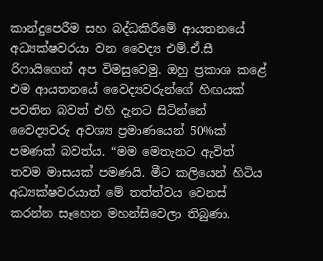කාන්දුපෙරීම සහ බද්ධකිරීමේ ආයතනයේ අධ්‍යක්ෂවරයා වන වෛද්‍ය එම්.ඒ.සී රිෆායිගෙන් අප විමසුවෙමු. ඔහු ප්‍රකාශ කළේ එම ආයතනයේ වෛද්‍යවරුන්ගේ හිඟයක් පවතින බවත් එහි දැනට සිටින්නේ වෛද්‍යවරු අවශ්‍ය ප්‍රමාණයෙන් 50%ක් පමණක් බවත්ය. “මම මෙතැනට ඇවිත් තවම මාසයක් පමණයි. මීට කලියෙන් හිටිය අධ්‍යක්ෂවරයාත් මේ තත්ත්වය වෙනස් කරන්න සෑහෙන මහන්සිවෙලා තිබුණා.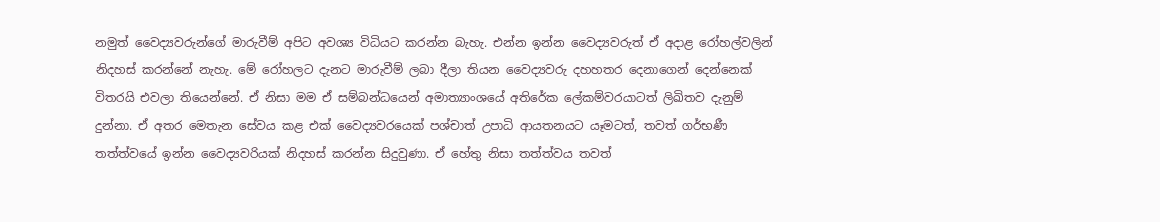නමුත් වෛද්‍යවරුන්ගේ මාරුවීම් අපිට අවශ්‍ය විධියට කරන්න බැහැ. එන්න ඉන්න වෛද්‍යවරුත් ඒ අදාළ රෝහල්වලින් නිදහස් කරන්නේ නැහැ. මේ රෝහලට දැනට මාරුවීම් ලබා දීලා තියන වෛද්‍යවරු දහහතර දෙනාගෙන් දෙන්නෙක් විතරයි එවලා තියෙන්නේ. ඒ නිසා මම ඒ සම්බන්ධයෙන් අමාත්‍යාංශයේ අතිරේක ලේකම්වරයාටත් ලිඛිතව දැනුම් දුන්නා. ඒ අතර මෙතැන සේවය කළ එක් වෛද්‍යවරයෙක් පශ්චාත් උපාධි ආයතනයට යෑමටත්, තවත් ගර්භණී තත්ත්වයේ ඉන්න වෛද්‍යවරියක් නිදහස් කරන්න සිදුවුණා. ඒ හේතු නිසා තත්ත්වය තවත්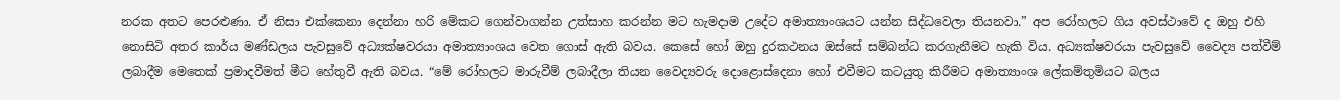නරක අතට පෙරළුණා. ඒ නිසා එක්කෙනා දෙන්නා හරි මේකට ගෙන්වාගන්න උත්සාහ කරන්න මට හැමදාම උදේට අමාත්‍යාංශයට යන්න සිද්ධවෙලා තියනවා.” අප රෝහලට ගිය අවස්ථාවේ ද ඔහු එහි නොසිටි අතර කාර්ය මණ්ඩලය පැවසුවේ අධ්‍යක්ෂවරයා අමාත්‍යාංශය වෙත ගොස් ඇති බවය. කෙසේ හෝ ඔහු දුරකථනය ඔස්සේ සම්බන්ධ කරගැනීමට හැකි විය. අධ්‍යක්ෂවරයා පැවසුවේ වෛද්‍ය පත්වීම් ලබාදීම මෙතෙක් ප්‍රමාදවීමත් මීට හේතුවී ඇති බවය. “මේ රෝහලට මාරුවීම් ලබාදීලා තියන වෛද්‍යවරු දොළොස්දෙනා හෝ එවීමට කටයුතු කිරීමට අමාත්‍යාංශ ලේකම්තුමියට බලය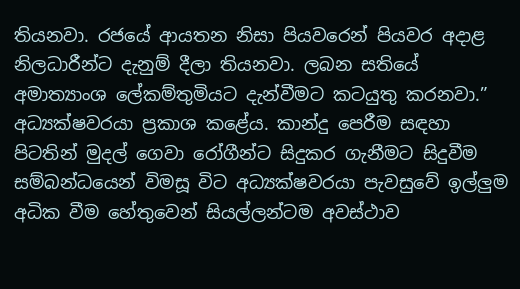තියනවා. රජයේ ආයතන නිසා පියවරෙන් පියවර අදාළ නිලධාරීන්ට දැනුම් දීලා තියනවා. ලබන සතියේ අමාත්‍යාංශ ලේකම්තුමියට දැන්වීමට කටයුතු කරනවා.” අධ්‍යක්ෂවරයා ප්‍රකාශ කළේය. කාන්දු පෙරීම සඳහා පිටතින් මුදල් ගෙවා රෝගීන්ට සිදුකර ගැනීමට සිදුවීම සම්බන්ධයෙන් විමසූ විට අධ්‍යක්ෂවරයා පැවසුවේ ඉල්ලුම අධික වීම හේතුවෙන් සියල්ලන්ටම අවස්ථාව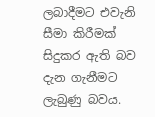ලබාදීමට එවැනි සීමා කිරීමක් සිදුකර ඇති බව දැන ගැනීමට ලැබුණු බවය.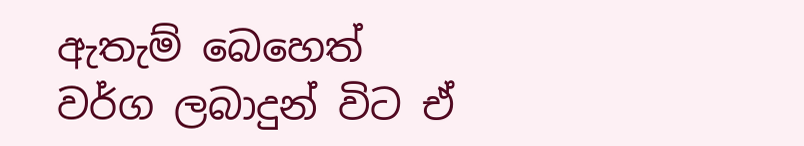ඇතැම් බෙහෙත් වර්ග ලබාදුන් විට ඒ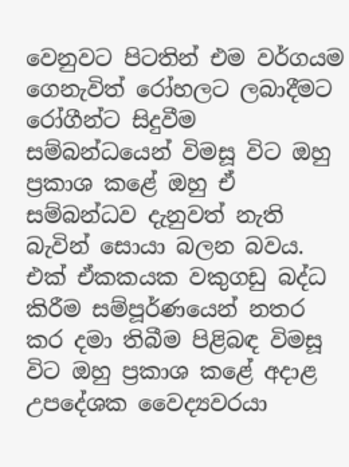වෙනුවට පිටතින් එම වර්ගයම ගෙනැවිත් රෝහලට ලබාදීමට රෝගීන්ට සිදුවීම සම්බන්ධයෙන් විමසූ විට ඔහු ප්‍රකාශ කළේ ඔහු ඒ සම්බන්ධව දැනුවත් නැති බැවින් සොයා බලන බවය. එක් ඒකකයක වකුගඩු බද්ධ කිරීම සම්පූර්ණයෙන් නතර කර දමා තිබීම පිළිබඳ විමසූ විට ඔහු ප්‍රකාශ කළේ අදාළ උපදේශක වෛද්‍යවරයා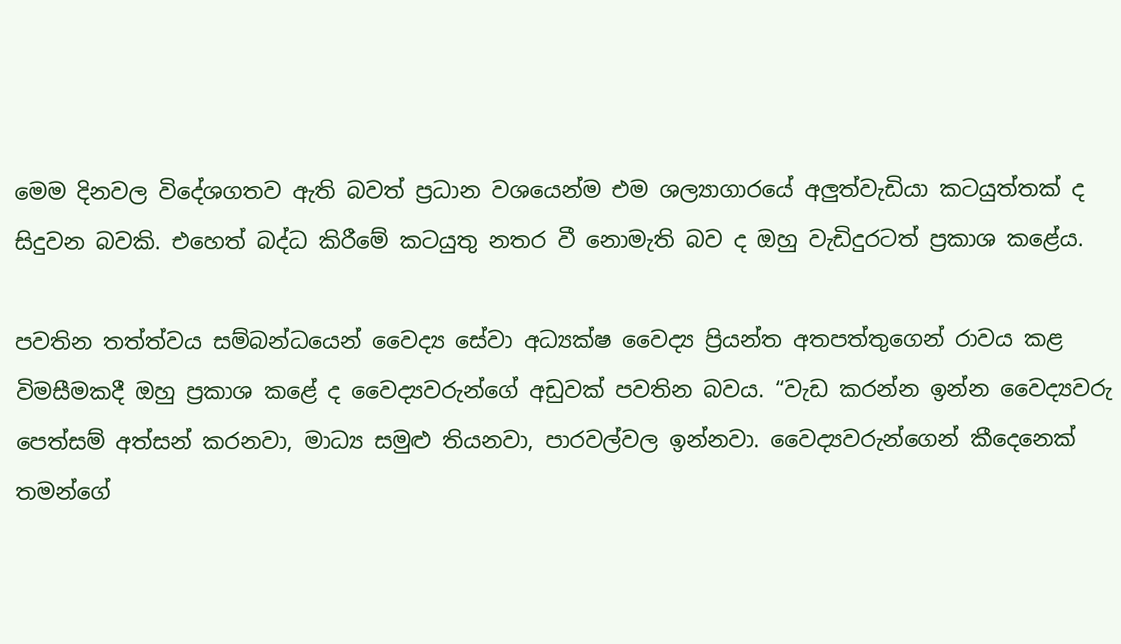මෙම දිනවල විදේශගතව ඇති බවත් ප්‍රධාන වශයෙන්ම එම ශල්‍යාගාරයේ අලුත්වැඩියා කටයුත්තක් ද සිදුවන බවකි. එහෙත් බද්ධ කිරීමේ කටයුතු නතර වී නොමැති බව ද ඔහු වැඩිදුරටත් ප්‍රකාශ කළේය.

පවතින තත්ත්වය සම්බන්ධයෙන් වෛද්‍ය සේවා අධ්‍යක්ෂ වෛද්‍ය ප්‍රියන්ත අතපත්තුගෙන් රාවය කළ විමසීමකදී ඔහු ප්‍රකාශ කළේ ද වෛද්‍යවරුන්ගේ අඩුවක් පවතින බවය. “වැඩ කරන්න ඉන්න වෛද්‍යවරු පෙත්සම් අත්සන් කරනවා, මාධ්‍ය සමුළු තියනවා, පාරවල්වල ඉන්නවා. වෛද්‍යවරුන්ගෙන් කීදෙනෙක් තමන්ගේ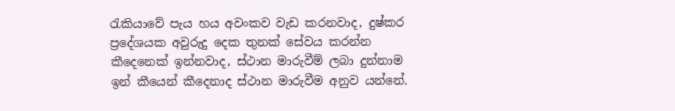රැකියාවේ පැය හය අවංකව වැඩ කරනවාද, දුෂ්කර ප්‍රදේශයක අවුරුදු දෙක තුනක් සේවය කරන්න කීදෙනෙක් ඉන්නවාද, ස්ථාන මාරුවීම් ලබා දුන්නාම ඉන් කීයෙන් කීදෙනාද ස්ථාන මාරුවීම අනුව යන්නේ.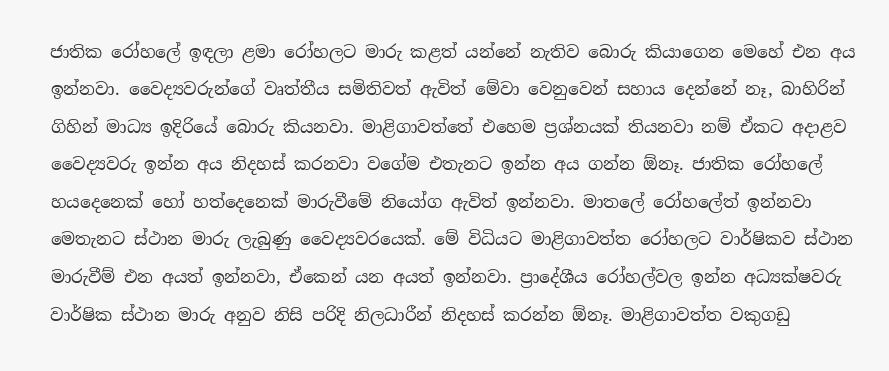ජාතික රෝහලේ ඉඳලා ළමා රෝහලට මාරු කළත් යන්නේ නැතිව බොරු කියාගෙන මෙහේ එන අය ඉන්නවා. වෛද්‍යවරුන්ගේ වෘත්තීය සමිතිවත් ඇවිත් මේවා වෙනුවෙන් සහාය දෙන්නේ නෑ, බාහිරින් ගිහින් මාධ්‍ය ඉදිරියේ බොරු කියනවා. මාළිගාවත්තේ එහෙම ප්‍රශ්නයක් තියනවා නම් ඒකට අදාළව වෛද්‍යවරු ඉන්න අය නිදහස් කරනවා වගේම එතැනට ඉන්න අය ගන්න ඕනෑ. ජාතික රෝහලේ හයදෙනෙක් හෝ හත්දෙනෙක් මාරුවීමේ නියෝග ඇවිත් ඉන්නවා. මාතලේ රෝහලේත් ඉන්නවා මෙතැනට ස්ථාන මාරු ලැබුණු වෛද්‍යවරයෙක්. මේ විධියට මාළිගාවත්ත රෝහලට වාර්ෂිකව ස්ථාන මාරුවීම් එන අයත් ඉන්නවා, ඒකෙන් යන අයත් ඉන්නවා. ප්‍රාදේශීය රෝහල්වල ඉන්න අධ්‍යක්ෂවරු වාර්ෂික ස්ථාන මාරු අනුව නිසි පරිදි නිලධාරීන් නිදහස් කරන්න ඕනෑ. මාළිගාවත්ත වකුගඩු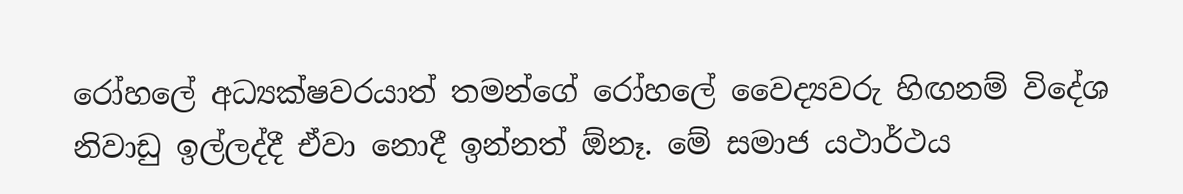රෝහලේ අධ්‍යක්ෂවරයාත් තමන්ගේ රෝහලේ වෛද්‍යවරු හිඟනම් විදේශ නිවාඩු ඉල්ලද්දී ඒවා නොදී ඉන්නත් ඕනෑ. මේ සමාජ යථාර්ථය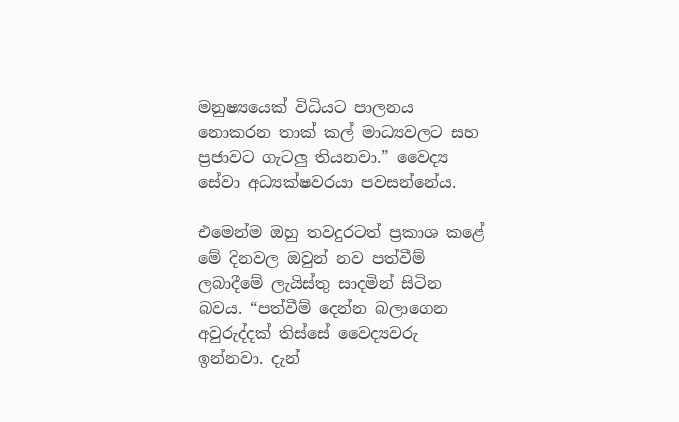මනුෂ්‍යයෙක් විධියට පාලනය නොකරන තාක් කල් මාධ්‍යවලට සහ ප්‍රජාවට ගැටලු තියනවා.” වෛද්‍ය සේවා අධ්‍යක්ෂවරයා පවසන්නේය.

එමෙන්ම ඔහු තවදුරටත් ප්‍රකාශ කළේ මේ දිනවල ඔවුන් නව පත්වීම් ලබාදීමේ ලැයිස්තු සාදමින් සිටින බවය. “පත්වීම් දෙන්න බලාගෙන අවුරුද්දක් තිස්සේ වෛද්‍යවරු ඉන්නවා. දැන්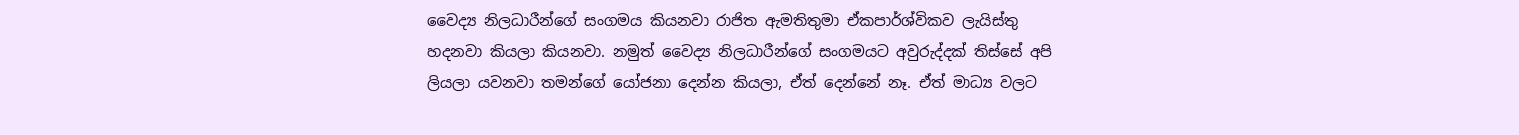වෛද්‍ය නිලධාරීන්ගේ සංගමය කියනවා රාජිත ඇමතිතුමා ඒකපාර්ශ්විකව ලැයිස්තු හදනවා කියලා කියනවා. නමුත් වෛද්‍ය නිලධාරීන්ගේ සංගමයට අවුරුද්දක් තිස්සේ අපි ලියලා යවනවා තමන්ගේ යෝජනා දෙන්න කියලා, ඒත් දෙන්නේ නෑ. ඒත් මාධ්‍ය වලට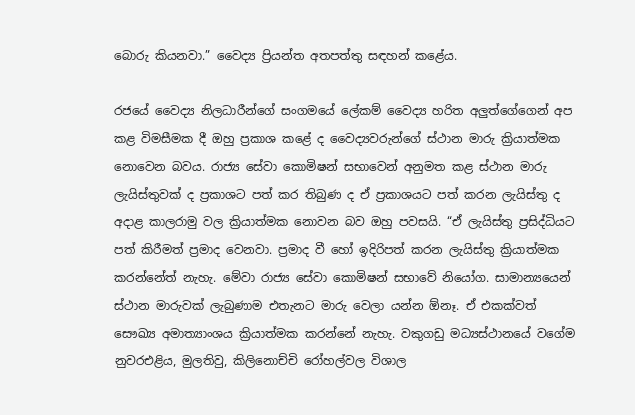බොරු කියනවා.” වෛද්‍ය ප්‍රියන්ත අතපත්තු සඳහන් කළේය.

රජයේ වෛද්‍ය නිලධාරීන්ගේ සංගමයේ ලේකම් වෛද්‍ය හරිත අලුත්ගේගෙන් අප කළ විමසීමක දී ඔහු ප්‍රකාශ කළේ ද වෛද්‍යවරුන්ගේ ස්ථාන මාරු ක්‍රියාත්මක නොවෙන බවය. රාජ්‍ය සේවා කොමිෂන් සභාවෙන් අනුමත කළ ස්ථාන මාරු ලැයිස්තුවක් ද ප්‍රකාශට පත් කර තිබුණ ද ඒ ප්‍රකාශයට පත් කරන ලැයිස්තු ද අදාළ කාලරාමු වල ක්‍රියාත්මක නොවන බව ඔහු පවසයි. “ඒ ලැයිස්තු ප්‍රසිද්ධියට පත් කිරීමත් ප්‍රමාද වෙනවා. ප්‍රමාද වී හෝ ඉදිරිපත් කරන ලැයිස්තු ක්‍රියාත්මක කරන්නේත් නැහැ. මේවා රාජ්‍ය සේවා කොමිෂන් සභාවේ නියෝග. සාමාන්‍යයෙන් ස්ථාන මාරුවක් ලැබුණාම එතැනට මාරු වෙලා යන්න ඕනෑ. ඒ එකක්වත් සෞඛ්‍ය අමාත්‍යාංශය ක්‍රියාත්මක කරන්නේ නැහැ. වකුගඩු මධ්‍යස්ථානයේ වගේම නුවරඑළිය, මුලතිවු, කිලිනොච්චි රෝහල්වල විශාල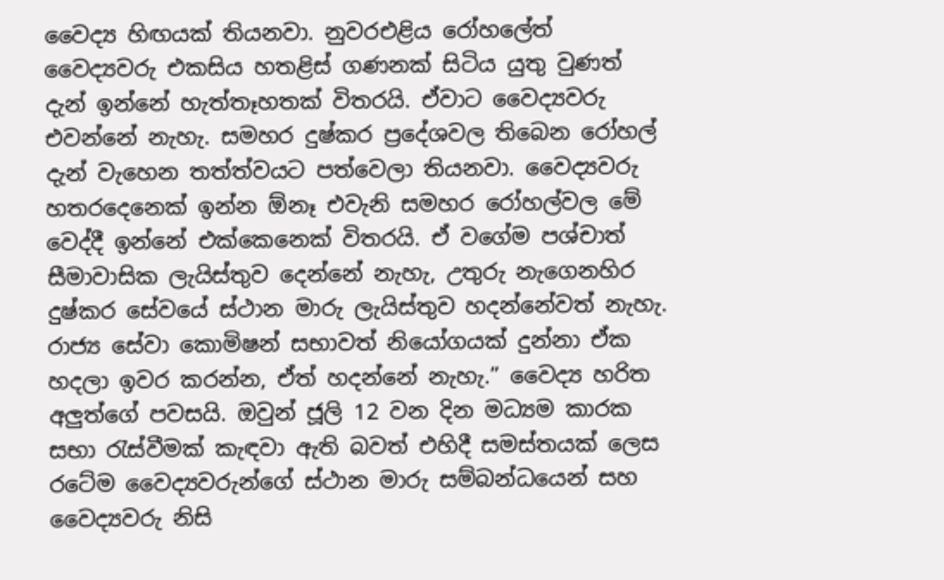වෛද්‍ය හිඟයක් තියනවා. නුවරඑළිය රෝහලේත් වෛද්‍යවරු එකසිය හතළිස් ගණනක් සිටිය යුතු වුණත් දැන් ඉන්නේ හැත්තෑහතක් විතරයි. ඒවාට වෛද්‍යවරු එවන්නේ නැහැ. සමහර දුෂ්කර ප්‍රදේශවල තිබෙන රෝහල් දැන් වැහෙන තත්ත්වයට පත්වෙලා තියනවා. වෛද්‍යවරු හතරදෙනෙක් ඉන්න ඕනෑ එවැනි සමහර රෝහල්වල මේ වෙද්දී ඉන්නේ එක්කෙනෙක් විතරයි. ඒ වගේම පශ්චාත් සීමාවාසික ලැයිස්තුව දෙන්නේ නැහැ, උතුරු නැගෙනහිර දුෂ්කර සේවයේ ස්ථාන මාරු ලැයිස්තුව හදන්නේවත් නැහැ. රාජ්‍ය සේවා කොමිෂන් සභාවත් නියෝගයක් දුන්නා ඒක හදලා ඉවර කරන්න, ඒත් හදන්නේ නැහැ.” වෛද්‍ය හරිත අලුත්ගේ පවසයි. ඔවුන් ජූලි 12 වන දින මධ්‍යම කාරක සභා රැස්වීමක් කැඳවා ඇති බවත් එහිදී සමස්තයක් ලෙස රටේම වෛද්‍යවරුන්ගේ ස්ථාන මාරු සම්බන්ධයෙන් සහ වෛද්‍යවරු නිසි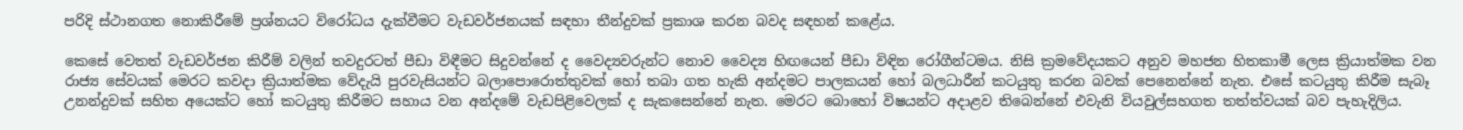පරිදි ස්ථානගත නොකිරීමේ ප්‍රශ්නයට විරෝධය දැක්වීමට වැඩවර්ජනයක් සඳහා තීන්දුවක් ප්‍රකාශ කරන බවද සඳහන් කළේය.

කෙසේ වෙතත් වැඩවර්ජන කිරීම් වලින් තවදුරටත් පීඩා විඳීමට සිදුවන්නේ ද වෛද්‍යවරුන්ට නොව වෛද්‍ය හිඟයෙන් පීඩා විඳින රෝගීන්ටමය. නිසි ක්‍රමවේදයකට අනුව මහජන හිතකාමී ලෙස ක්‍රියාත්මක වන රාජ්‍ය සේවයක් මෙරට කවදා ක්‍රියාත්මක වේදැයි පුරවැසියන්ට බලාපොරොත්තුවක් හෝ තබා ගත හැකි අන්දමට පාලකයන් හෝ බලධාරීන් කටයුතු කරන බවක් පෙනෙන්නේ නැත. එසේ කටයුතු කිරීම සැබෑ උනන්දුවක් සහිත අයෙක්ට හෝ කටයුතු කිරීමට සහාය වන අන්දමේ වැඩපිළිවෙලක් ද සැකසෙන්නේ නැත. මෙරට බොහෝ විෂයන්ට අදාළව තිබෙන්නේ එවැනි වියවුල්සහගත තත්ත්වයක් බව පැහැදිලිය.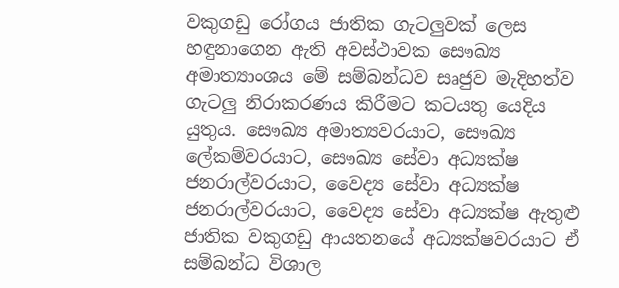වකුගඩු රෝගය ජාතික ගැටලුවක් ලෙස හඳුනාගෙන ඇති අවස්ථාවක සෞඛ්‍ය අමාත්‍යාංශය මේ සම්බන්ධව සෘජුව මැදිහත්ව ගැටලු නිරාකරණය කිරීමට කටයතු යෙදිය යුතුය. සෞඛ්‍ය අමාත්‍යවරයාට, සෞඛ්‍ය ලේකම්වරයාට, සෞඛ්‍ය සේවා අධ්‍යක්ෂ ජනරාල්වරයාට, වෛද්‍ය සේවා අධ්‍යක්ෂ ජනරාල්වරයාට, වෛද්‍ය සේවා අධ්‍යක්ෂ ඇතුළු ජාතික වකුගඩු ආයතනයේ අධ්‍යක්ෂවරයාට ඒ සම්බන්ධ විශාල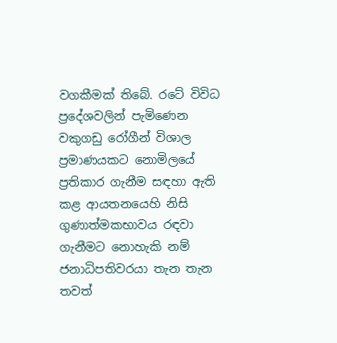වගකීමක් තිබේ. රටේ විවිධ ප්‍රදේශවලින් පැමිණෙන වකුගඩු රෝගීන් විශාල ප්‍රමාණයකට නොමිලයේ ප්‍රතිකාර ගැනීම සඳහා ඇති කළ ආයතනයෙහි නිසි ගුණාත්මකභාවය රඳවා ගැනීමට නොහැකි නම් ජනාධිපතිවරයා තැන තැන තවත්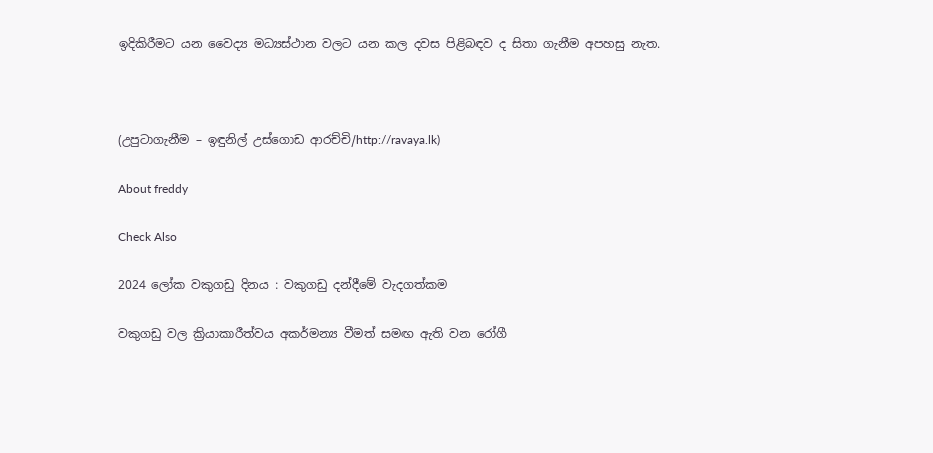ඉදිකිරීමට යන වෛද්‍ය මධ්‍යස්ථාන වලට යන කල දවස පිළිබඳව ද සිතා ගැනීම අපහසු නැත.



(උපුටාගැනීම – ඉඳුනිල් උස්ගොඩ ආරච්චි/http://ravaya.lk)

About freddy

Check Also

2024 ලෝක වකුගඩු දිනය : වකුගඩු දන්දීමේ වැදගත්කම

වකුගඩු වල ක්‍රියාකාරීත්වය අකර්මන්‍ය වීමත් සමඟ ඇති වන රෝගී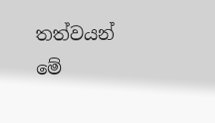තත්වයන් මේ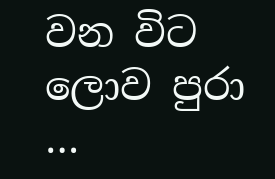වන විට ලොව පුරා …